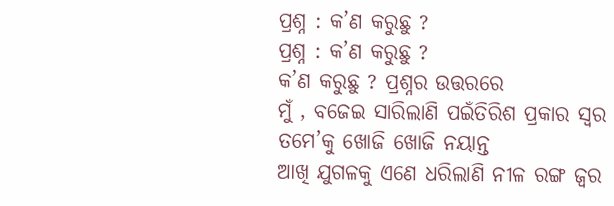ପ୍ରଶ୍ନ : କ’ଣ କରୁଛୁ ?
ପ୍ରଶ୍ନ : କ’ଣ କରୁଛୁ ?
କ’ଣ କରୁଛୁ ? ପ୍ରଶ୍ନର ଉତ୍ତରରେ
ମୁଁ , ବଜେଇ ସାରିଲାଣି ପଇଁତିରିଶ ପ୍ରକାର ସ୍ଵର
ତମେ’କୁ ଖୋଜି ଖୋଜି ନୟାନ୍ତ
ଆଖି ଯୁଗଳକୁ ଏଣେ ଧରିଲାଣି ନୀଳ ରଙ୍ଗ ଜ୍ଵର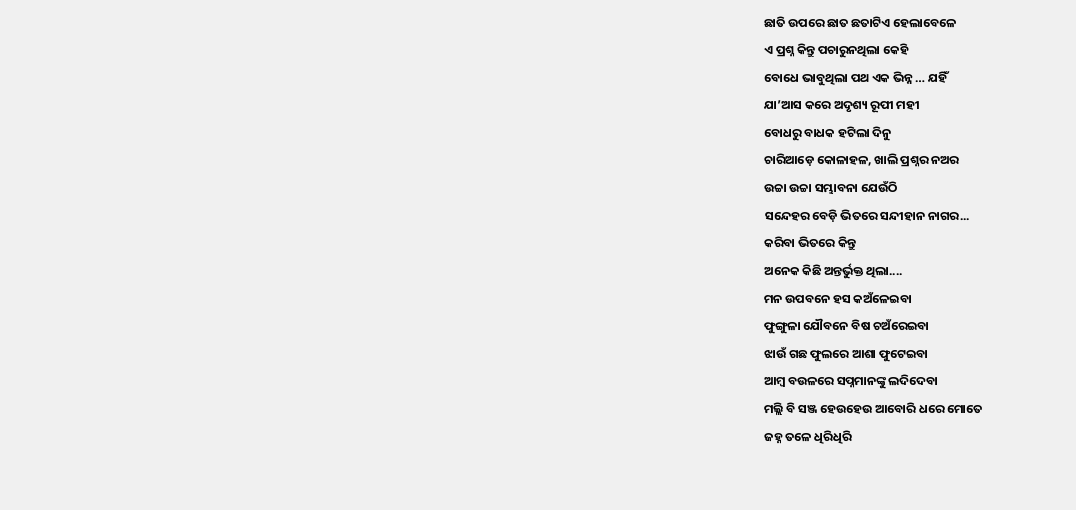ଛାତି ଉପରେ ଛାତ ଛତାଟିଏ ହେଲାବେଳେ
ଏ ପ୍ରଶ୍ନ କିନ୍ତୁ ପଚାରୁନଥିଲା କେହି
ବୋଧେ ଭାବୁଥିଲା ପଥ ଏକ ଭିନ୍ନ … ଯହିଁ
ଯା’ଆସ କରେ ଅଦୃଶ୍ୟ ରୂପୀ ମହୀ
ବୋଧରୁ ବାଧକ ହଟିଲା ଦିନୁ
ଚାରିଆଡ଼େ କୋଳାହଳ, ଖାଲି ପ୍ରଶ୍ନର ନଅର
ଉଚ୍ଚା ଉଚ୍ଚା ସମ୍ଭାବନା ଯେଉଁଠି
ସନ୍ଦେହର ବେଡ଼ି ଭିତରେ ସନ୍ଦୀହାନ ନାଗର...
କରିବା ଭିତରେ କିନ୍ତୁ
ଅନେକ କିଛି ଅନ୍ତର୍ଭୁକ୍ତ ଥିଲା....
ମନ ଉପବନେ ହସ କଅଁଳେଇବା
ଫୁଙ୍ଗୁଳା ଯୌବନେ ବିଷ ଚଅଁରେଇବା
ଝାଉଁ ଗଛ ଫୁଲରେ ଆଶା ଫୁଟେଇବା
ଆମ୍ବ ବଉଳରେ ସପ୍ନମାନଙ୍କୁ ଲଦିଦେବା
ମଲ୍ଲି ବି ସଞ୍ଜ ହେଉହେଉ ଆବୋରି ଧରେ ମୋତେ
ଜହ୍ନ ତଳେ ଧିରିଧିରି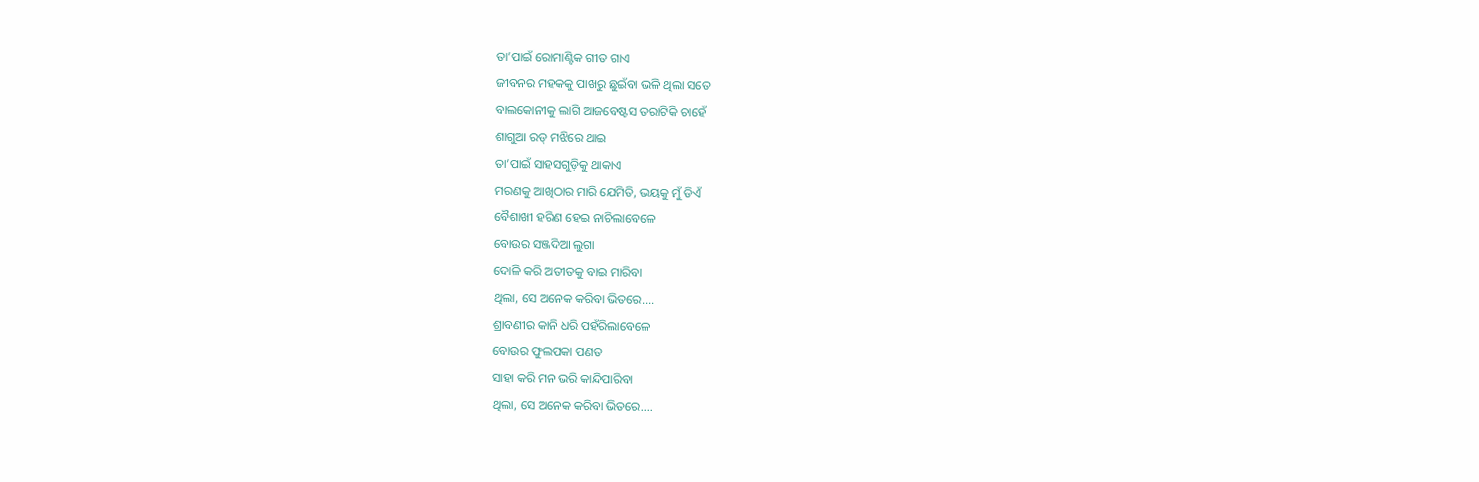ତା’ପାଇଁ ରୋମାଣ୍ଟିକ ଗୀତ ଗାଏ
ଜୀବନର ମହକକୁ ପାଖରୁ ଛୁଇଁବା ଭଳି ଥିଲା ସତେ
ବାଲକୋନୀକୁ ଲାଗି ଆଜବେଷ୍ଟସ ତରାଟିକି ଚାହେଁ
ଶାଗୁଆ ରଡ୍ ମଝିରେ ଥାଇ
ତା’ପାଇଁ ସାହସଗୁଡ଼ିକୁ ଥାକାଏ
ମରଣକୁ ଆଖିଠାର ମାରି ଯେମିତି, ଭୟକୁ ମୁଁ ଡିଏଁ
ବୈଶାଖୀ ହରିଣ ହେଇ ନାଚିଲାବେଳେ
ବୋଉର ସଞ୍ଜଦିଆ ଲୁଗା
ଦୋଳି କରି ଅତୀତକୁ ବାଇ ମାରିବା
ଥିଲା, ସେ ଅନେକ କରିବା ଭିତରେ....
ଶ୍ରାବଣୀର କାନି ଧରି ପହଁରିଲାବେଳେ
ବୋଉର ଫୁଲପକା ପଣତ
ସାହା କରି ମନ ଭରି କାନ୍ଦିପାରିବା
ଥିଲା, ସେ ଅନେକ କରିବା ଭିତରେ....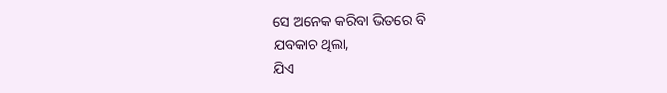ସେ ଅନେକ କରିବା ଭିତରେ ବି
ଯବକାଚ ଥିଲା,
ଯିଏ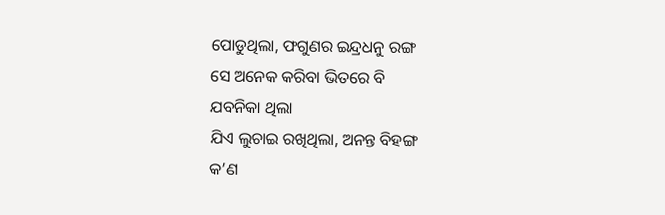ପୋଡୁଥିଲା, ଫଗୁଣର ଇନ୍ଦ୍ରଧନୁ ରଙ୍ଗ
ସେ ଅନେକ କରିବା ଭିତରେ ବି
ଯବନିକା ଥିଲା
ଯିଏ ଲୁଚାଇ ରଖିଥିଲା, ଅନନ୍ତ ବିହଙ୍ଗ
କ’ଣ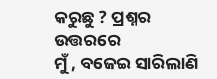କରୁଛୁ ? ପ୍ରଶ୍ନର ଉତ୍ତରରେ
ମୁଁ , ବଜେଇ ସାରିଲାଣି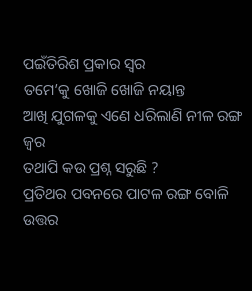ପଇଁତିରିଶ ପ୍ରକାର ସ୍ଵର
ତମେ’କୁ ଖୋଜି ଖୋଜି ନୟାନ୍ତ
ଆଖି ଯୁଗଳକୁ ଏଣେ ଧରିଲାଣି ନୀଳ ରଙ୍ଗ ଜ୍ଵର
ତଥାପି କଉ ପ୍ରଶ୍ନ ସରୁଛି ?
ପ୍ରତିଥର ପବନରେ ପାଟଳ ରଙ୍ଗ ବୋଳି
ଉତ୍ତର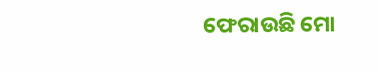ଫେରାଉଛି ମୋ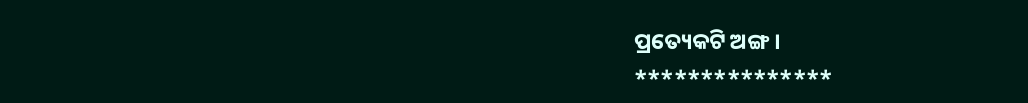ପ୍ରତ୍ୟେକଟି ଅଙ୍ଗ ।
***************